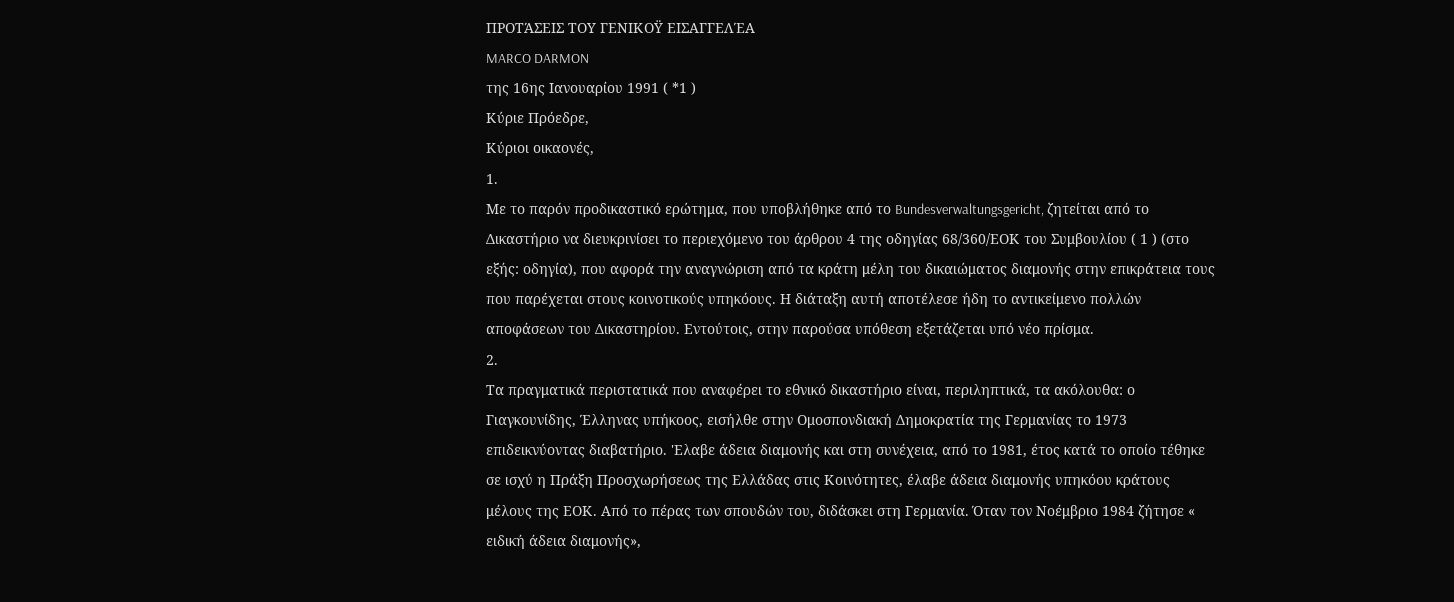ΠΡΟΤΆΣΕΙΣ ΤΟΥ ΓΕΝΙΚΟΫ ΕΙΣΑΓΓΕΛΈΑ
MARCO DARMON
της 16ης Ιανουαρίου 1991 ( *1 )
Κύριε Πρόεδρε,
Κύριοι οικαονές,
1.
Με το παρόν προδικαστικό ερώτημα, που υποβλήθηκε από το Bundesverwaltungsgericht, ζητείται από το Δικαστήριο να διευκρινίσει το περιεχόμενο του άρθρου 4 της οδηγίας 68/360/ΕΟΚ του Συμβουλίου ( 1 ) (στο εξής: οδηγία), που αφορά την αναγνώριση από τα κράτη μέλη του δικαιώματος διαμονής στην επικράτεια τους που παρέχεται στους κοινοτικούς υπηκόους. Η διάταξη αυτή αποτέλεσε ήδη το αντικείμενο πολλών αποφάσεων του Δικαστηρίου. Εντούτοις, στην παρούσα υπόθεση εξετάζεται υπό νέο πρίσμα.
2.
Τα πραγματικά περιστατικά που αναφέρει το εθνικό δικαστήριο είναι, περιληπτικά, τα ακόλουθα: ο Γιαγκουνίδης, Έλληνας υπήκοος, εισήλθε στην Ομοσπονδιακή Δημοκρατία της Γερμανίας το 1973 επιδεικνύοντας διαβατήριο. 'Ελαβε άδεια διαμονής και στη συνέχεια, από το 1981, έτος κατά το οποίο τέθηκε σε ισχύ η Πράξη Προσχωρήσεως της Ελλάδας στις Κοινότητες, έλαβε άδεια διαμονής υπηκόου κράτους μέλους της ΕΟΚ. Από το πέρας των σπουδών του, διδάσκει στη Γερμανία. Όταν τον Νοέμβριο 1984 ζήτησε « ειδική άδεια διαμονής»,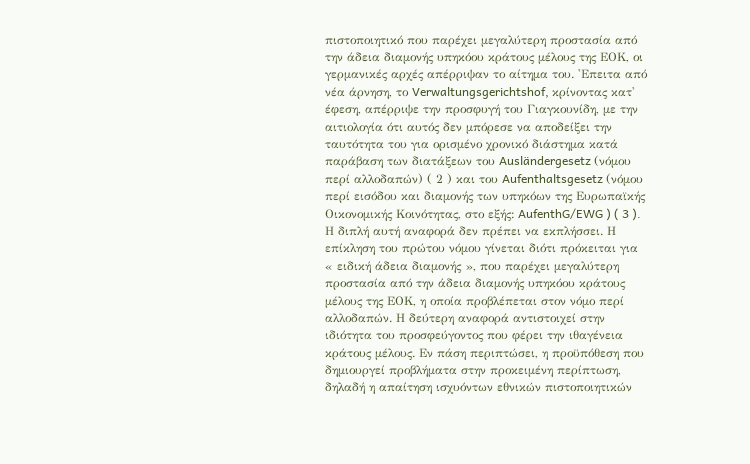πιστοποιητικό που παρέχει μεγαλύτερη προστασία από την άδεια διαμονής υπηκόου κράτους μέλους της ΕΟΚ, οι γερμανικές αρχές απέρριψαν το αίτημα του. 'Επειτα από νέα άρνηση, το Verwaltungsgerichtshof, κρίνοντας κατ' έφεση, απέρριψε την προσφυγή του Γιαγκουνίδη, με την αιτιολογία ότι αυτός δεν μπόρεσε να αποδείξει την ταυτότητα του για ορισμένο χρονικό διάστημα κατά παράβαση των διατάξεων του Ausländergesetz (νόμου περί αλλοδαπών) ( 2 ) και του Aufenthaltsgesetz (νόμου περί εισόδου και διαμονής των υπηκόων της Ευρωπαϊκής Οικονομικής Κοινότητας, στο εξής: AufenthG/EWG ) ( 3 ). Η διπλή αυτή αναφορά δεν πρέπει να εκπλήσσει. Η επίκληση του πρώτου νόμου γίνεται διότι πρόκειται για « ειδική άδεια διαμονής », που παρέχει μεγαλύτερη προστασία από την άδεια διαμονής υπηκόου κράτους μέλους της ΕΟΚ, η οποία προβλέπεται στον νόμο περί αλλοδαπών. Η δεύτερη αναφορά αντιστοιχεί στην ιδιότητα του προσφεύγοντος που φέρει την ιθαγένεια κράτους μέλους. Εν πάση περιπτώσει, η προϋπόθεση που δημιουργεί προβλήματα στην προκειμένη περίπτωση, δηλαδή η απαίτηση ισχυόντων εθνικών πιστοποιητικών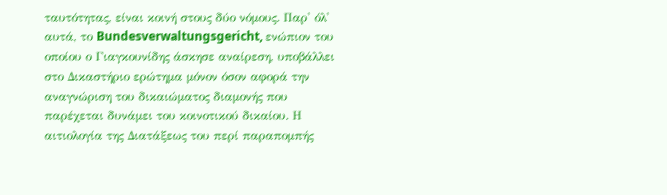ταυτότητας, είναι κοινή στους δύο νόμους. Παρ' όλ' αυτά, το Bundesverwaltungsgericht, ενώπιον του οποίου ο Γιαγκουνίδης άσκησε αναίρεση, υποβάλλει στο Δικαστήριο ερώτημα μόνον όσον αφορά την αναγνώριση του δικαιώματος διαμονής που παρέχεται δυνάμει του κοινοτικού δικαίου. Η αιτιολογία της Διατάξεως του περί παραπομπής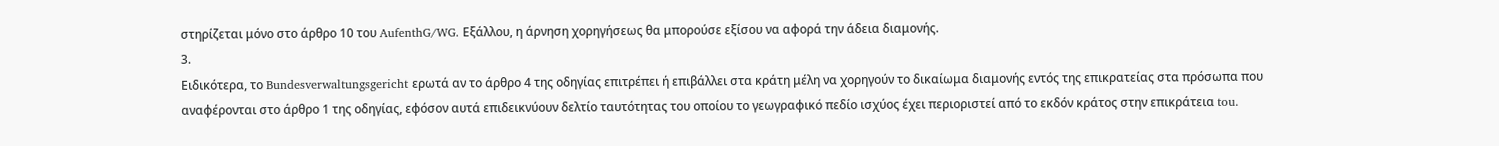στηρίζεται μόνο στο άρθρο 10 του AufenthG/WG. Εξάλλου, η άρνηση χορηγήσεως θα μπορούσε εξίσου να αφορά την άδεια διαμονής.
3.
Ειδικότερα, το Bundesverwaltungsgericht ερωτά αν το άρθρο 4 της οδηγίας επιτρέπει ή επιβάλλει στα κράτη μέλη να χορηγούν το δικαίωμα διαμονής εντός της επικρατείας στα πρόσωπα που αναφέρονται στο άρθρο 1 της οδηγίας, εφόσον αυτά επιδεικνύουν δελτίο ταυτότητας του οποίου το γεωγραφικό πεδίο ισχύος έχει περιοριστεί από το εκδόν κράτος στην επικράτεια tou.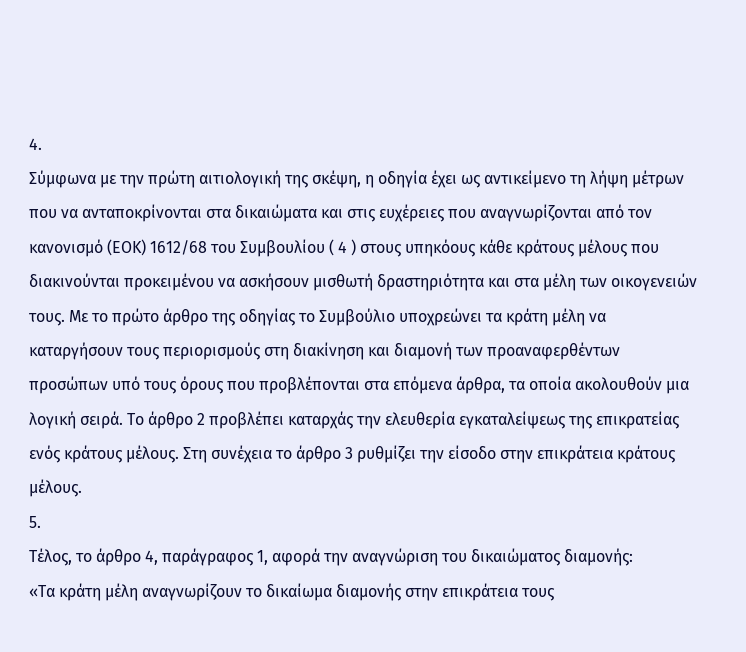4.
Σύμφωνα με την πρώτη αιτιολογική της σκέψη, η οδηγία έχει ως αντικείμενο τη λήψη μέτρων που να ανταποκρίνονται στα δικαιώματα και στις ευχέρειες που αναγνωρίζονται από τον κανονισμό (ΕΟΚ) 1612/68 του Συμβουλίου ( 4 ) στους υπηκόους κάθε κράτους μέλους που διακινούνται προκειμένου να ασκήσουν μισθωτή δραστηριότητα και στα μέλη των οικογενειών τους. Με το πρώτο άρθρο της οδηγίας το Συμβούλιο υποχρεώνει τα κράτη μέλη να καταργήσουν τους περιορισμούς στη διακίνηση και διαμονή των προαναφερθέντων προσώπων υπό τους όρους που προβλέπονται στα επόμενα άρθρα, τα οποία ακολουθούν μια λογική σειρά. Το άρθρο 2 προβλέπει καταρχάς την ελευθερία εγκαταλείψεως της επικρατείας ενός κράτους μέλους. Στη συνέχεια το άρθρο 3 ρυθμίζει την είσοδο στην επικράτεια κράτους μέλους.
5.
Τέλος, το άρθρο 4, παράγραφος 1, αφορά την αναγνώριση του δικαιώματος διαμονής:
«Τα κράτη μέλη αναγνωρίζουν το δικαίωμα διαμονής στην επικράτεια τους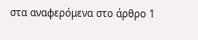στα αναφερόμενα στο άρθρο 1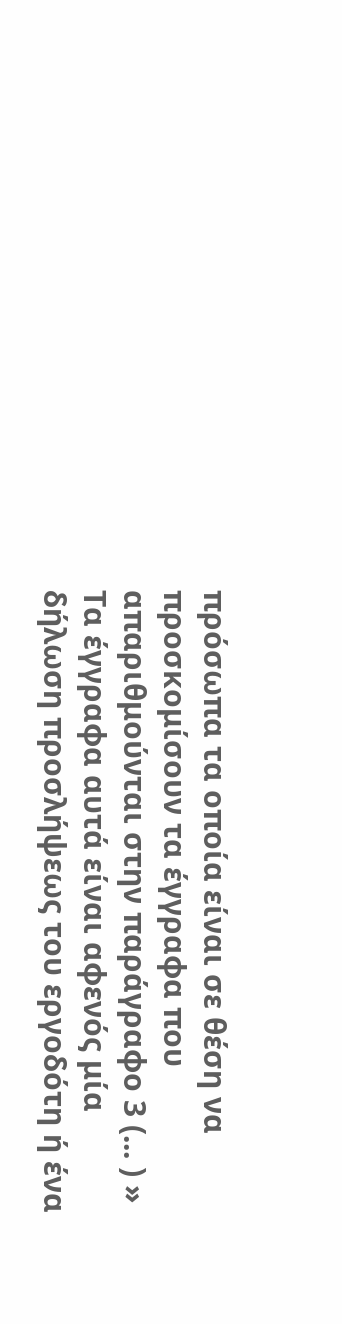πρόσωπα τα οποία είναι σε θέση να προσκομίσουν τα έγγραφα που απαριθμούνται στην παράγραφο 3 (... ) »
Τα έγγραφα αυτά είναι αφενός μία δήλωση προσλήψεως του εργοδότη ή ένα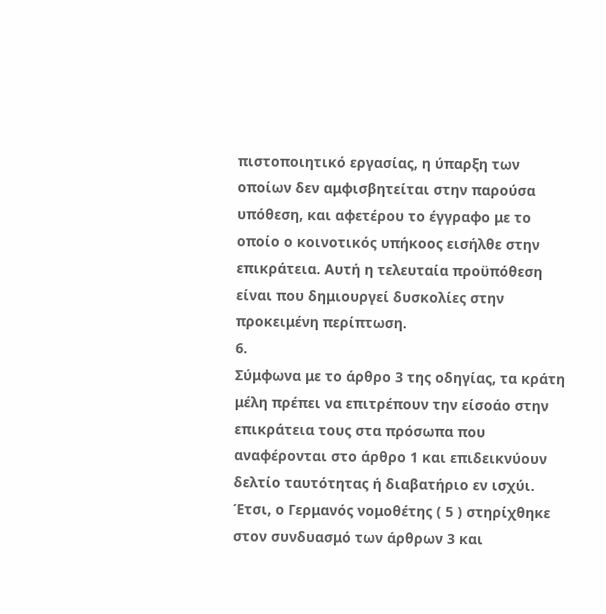πιστοποιητικό εργασίας, η ύπαρξη των οποίων δεν αμφισβητείται στην παρούσα υπόθεση, και αφετέρου το έγγραφο με το οποίο ο κοινοτικός υπήκοος εισήλθε στην επικράτεια. Αυτή η τελευταία προϋπόθεση είναι που δημιουργεί δυσκολίες στην προκειμένη περίπτωση.
6.
Σύμφωνα με το άρθρο 3 της οδηγίας, τα κράτη μέλη πρέπει να επιτρέπουν την είσοάο στην επικράτεια τους στα πρόσωπα που αναφέρονται στο άρθρο 1 και επιδεικνύουν δελτίο ταυτότητας ή διαβατήριο εν ισχύι. Έτσι, ο Γερμανός νομοθέτης ( 5 ) στηρίχθηκε στον συνδυασμό των άρθρων 3 και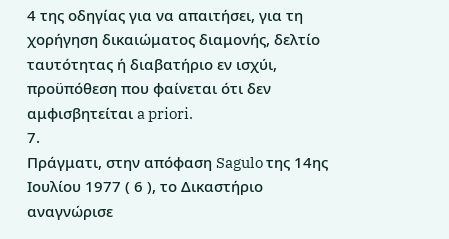4 της οδηγίας για να απαιτήσει, για τη χορήγηση δικαιώματος διαμονής, δελτίο ταυτότητας ή διαβατήριο εν ισχύι, προϋπόθεση που φαίνεται ότι δεν αμφισβητείται a priori.
7.
Πράγματι, στην απόφαση Sagulo της 14ης Ιουλίου 1977 ( 6 ), το Δικαστήριο αναγνώρισε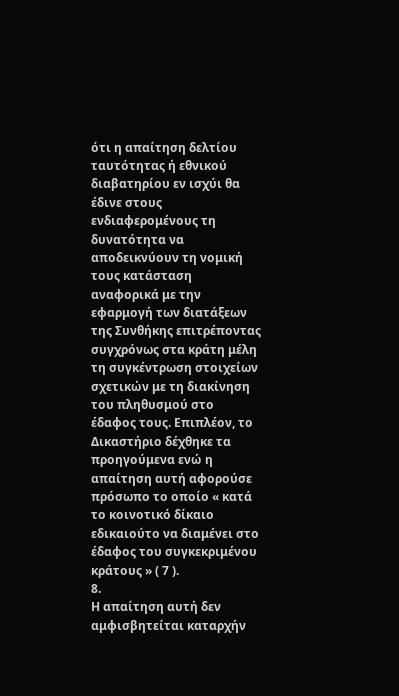ότι η απαίτηση δελτίου ταυτότητας ή εθνικού διαβατηρίου εν ισχύι θα έδινε στους ενδιαφερομένους τη δυνατότητα να αποδεικνύουν τη νομική τους κατάσταση αναφορικά με την εφαρμογή των διατάξεων της Συνθήκης επιτρέποντας συγχρόνως στα κράτη μέλη τη συγκέντρωση στοιχείων σχετικών με τη διακίνηση του πληθυσμού στο έδαφος τους. Επιπλέον, το Δικαστήριο δέχθηκε τα προηγούμενα ενώ η απαίτηση αυτή αφορούσε πρόσωπο το οποίο « κατά το κοινοτικό δίκαιο εδικαιούτο να διαμένει στο έδαφος του συγκεκριμένου κράτους » ( 7 ).
8.
Η απαίτηση αυτή δεν αμφισβητείται καταρχήν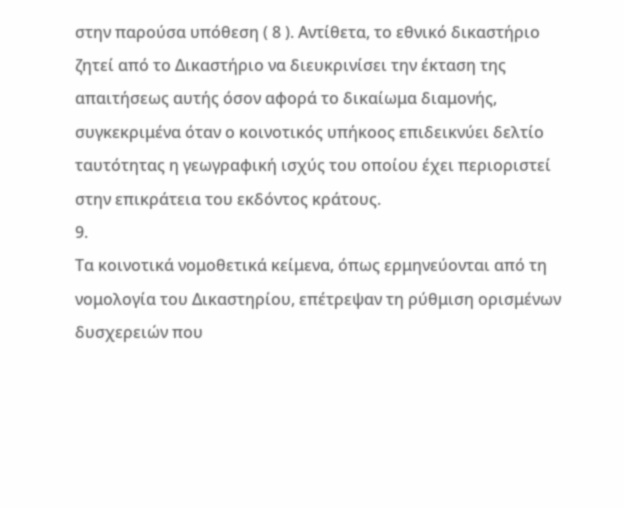στην παρούσα υπόθεση ( 8 ). Αντίθετα, το εθνικό δικαστήριο ζητεί από το Δικαστήριο να διευκρινίσει την έκταση της απαιτήσεως αυτής όσον αφορά το δικαίωμα διαμονής, συγκεκριμένα όταν ο κοινοτικός υπήκοος επιδεικνύει δελτίο ταυτότητας η γεωγραφική ισχύς του οποίου έχει περιοριστεί στην επικράτεια του εκδόντος κράτους.
9.
Τα κοινοτικά νομοθετικά κείμενα, όπως ερμηνεύονται από τη νομολογία του Δικαστηρίου, επέτρεψαν τη ρύθμιση ορισμένων δυσχερειών που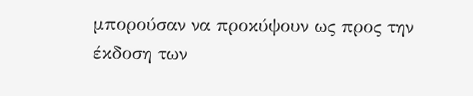μπορούσαν να προκύψουν ως προς την έκδοση των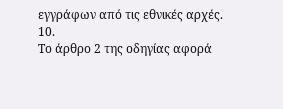εγγράφων από τις εθνικές αρχές.
10.
Το άρθρο 2 της οδηγίας αφορά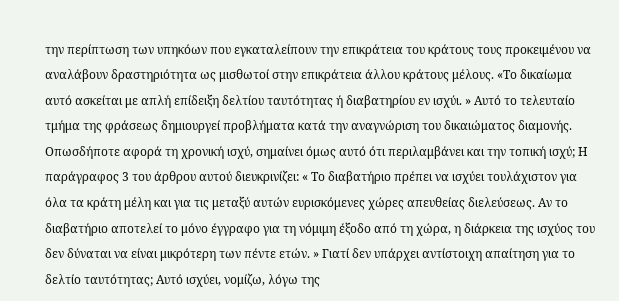την περίπτωση των υπηκόων που εγκαταλείπουν την επικράτεια του κράτους τους προκειμένου να αναλάβουν δραστηριότητα ως μισθωτοί στην επικράτεια άλλου κράτους μέλους. «Το δικαίωμα αυτό ασκείται με απλή επίδειξη δελτίου ταυτότητας ή διαβατηρίου εν ισχύι. » Αυτό το τελευταίο τμήμα της φράσεως δημιουργεί προβλήματα κατά την αναγνώριση του δικαιώματος διαμονής. Οπωσδήποτε αφορά τη χρονική ισχύ, σημαίνει όμως αυτό ότι περιλαμβάνει και την τοπική ισχύ; Η παράγραφος 3 του άρθρου αυτού διευκρινίζει: « Το διαβατήριο πρέπει να ισχύει τουλάχιστον για όλα τα κράτη μέλη και για τις μεταξύ αυτών ευρισκόμενες χώρες απευθείας διελεύσεως. Αν το διαβατήριο αποτελεί το μόνο έγγραφο για τη νόμιμη έξοδο από τη χώρα, η διάρκεια της ισχύος του δεν δύναται να είναι μικρότερη των πέντε ετών. » Γιατί δεν υπάρχει αντίστοιχη απαίτηση για το δελτίο ταυτότητας; Αυτό ισχύει, νομίζω, λόγω της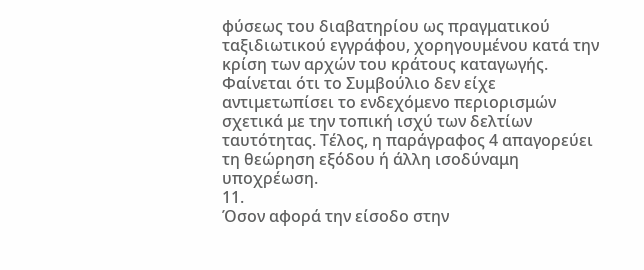φύσεως του διαβατηρίου ως πραγματικού ταξιδιωτικού εγγράφου, χορηγουμένου κατά την κρίση των αρχών του κράτους καταγωγής. Φαίνεται ότι το Συμβούλιο δεν είχε αντιμετωπίσει το ενδεχόμενο περιορισμών σχετικά με την τοπική ισχύ των δελτίων ταυτότητας. Τέλος, η παράγραφος 4 απαγορεύει τη θεώρηση εξόδου ή άλλη ισοδύναμη υποχρέωση.
11.
Όσον αφορά την είσοδο στην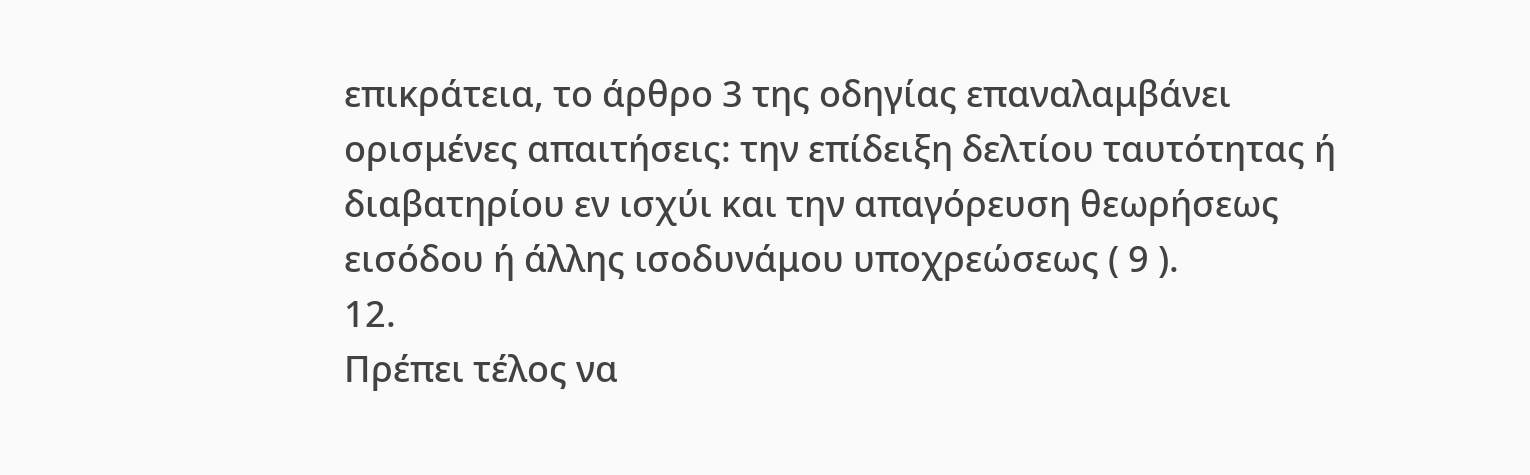επικράτεια, το άρθρο 3 της οδηγίας επαναλαμβάνει ορισμένες απαιτήσεις: την επίδειξη δελτίου ταυτότητας ή διαβατηρίου εν ισχύι και την απαγόρευση θεωρήσεως εισόδου ή άλλης ισοδυνάμου υποχρεώσεως ( 9 ).
12.
Πρέπει τέλος να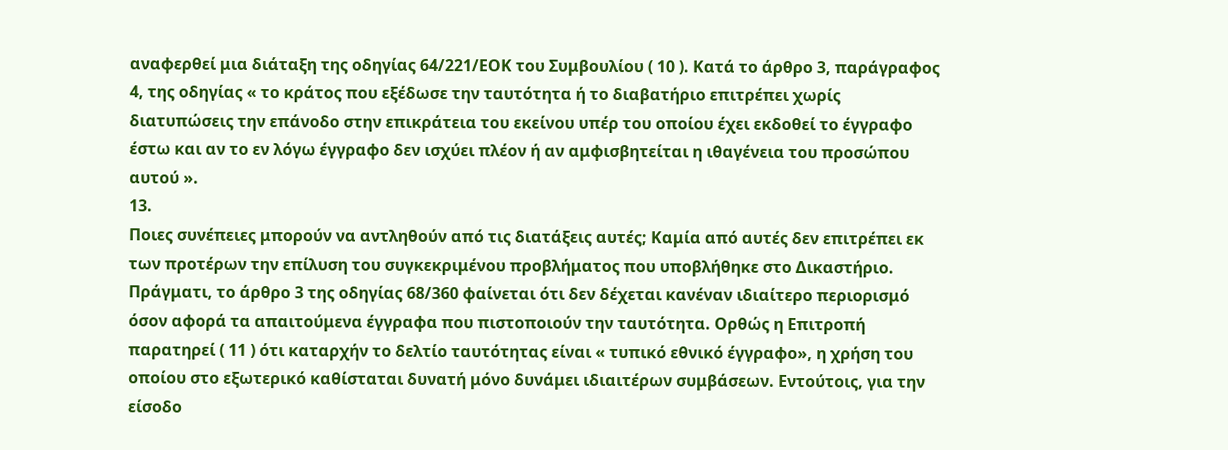αναφερθεί μια διάταξη της οδηγίας 64/221/ΕΟΚ του Συμβουλίου ( 10 ). Κατά το άρθρο 3, παράγραφος 4, της οδηγίας « το κράτος που εξέδωσε την ταυτότητα ή το διαβατήριο επιτρέπει χωρίς διατυπώσεις την επάνοδο στην επικράτεια του εκείνου υπέρ του οποίου έχει εκδοθεί το έγγραφο έστω και αν το εν λόγω έγγραφο δεν ισχύει πλέον ή αν αμφισβητείται η ιθαγένεια του προσώπου αυτού ».
13.
Ποιες συνέπειες μπορούν να αντληθούν από τις διατάξεις αυτές; Καμία από αυτές δεν επιτρέπει εκ των προτέρων την επίλυση του συγκεκριμένου προβλήματος που υποβλήθηκε στο Δικαστήριο. Πράγματι, το άρθρο 3 της οδηγίας 68/360 φαίνεται ότι δεν δέχεται κανέναν ιδιαίτερο περιορισμό όσον αφορά τα απαιτούμενα έγγραφα που πιστοποιούν την ταυτότητα. Ορθώς η Επιτροπή παρατηρεί ( 11 ) ότι καταρχήν το δελτίο ταυτότητας είναι « τυπικό εθνικό έγγραφο», η χρήση του οποίου στο εξωτερικό καθίσταται δυνατή μόνο δυνάμει ιδιαιτέρων συμβάσεων. Εντούτοις, για την είσοδο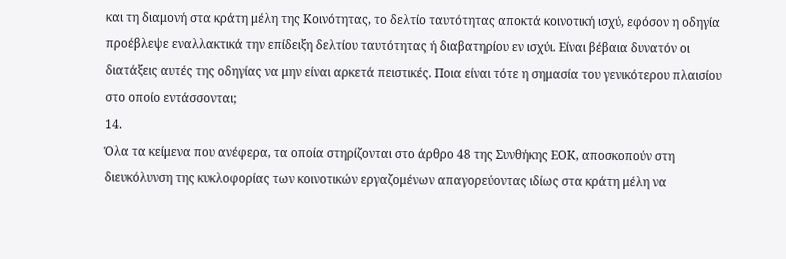και τη διαμονή στα κράτη μέλη της Κοινότητας, το δελτίο ταυτότητας αποκτά κοινοτική ισχύ, εφόσον η οδηγία προέβλεψε εναλλακτικά την επίδειξη δελτίου ταυτότητας ή διαβατηρίου εν ισχύι. Είναι βέβαια δυνατόν οι διατάξεις αυτές της οδηγίας να μην είναι αρκετά πειστικές. Ποια είναι τότε η σημασία του γενικότερου πλαισίου στο οποίο εντάσσονται;
14.
Όλα τα κείμενα που ανέφερα, τα οποία στηρίζονται στο άρθρο 48 της Συνθήκης ΕΟΚ, αποσκοπούν στη διευκόλυνση της κυκλοφορίας των κοινοτικών εργαζομένων απαγορεύοντας ιδίως στα κράτη μέλη να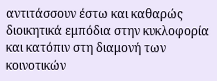αντιτάσσουν έστω και καθαρώς διοικητικά εμπόδια στην κυκλοφορία και κατόπιν στη διαμονή των κοινοτικών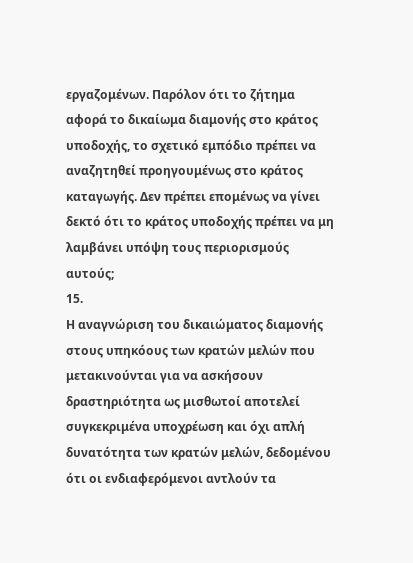εργαζομένων. Παρόλον ότι το ζήτημα αφορά το δικαίωμα διαμονής στο κράτος υποδοχής, το σχετικό εμπόδιο πρέπει να αναζητηθεί προηγουμένως στο κράτος καταγωγής. Δεν πρέπει επομένως να γίνει δεκτό ότι το κράτος υποδοχής πρέπει να μη λαμβάνει υπόψη τους περιορισμούς αυτούς;
15.
Η αναγνώριση του δικαιώματος διαμονής στους υπηκόους των κρατών μελών που μετακινούνται για να ασκήσουν δραστηριότητα ως μισθωτοί αποτελεί συγκεκριμένα υποχρέωση και όχι απλή δυνατότητα των κρατών μελών, δεδομένου ότι οι ενδιαφερόμενοι αντλούν τα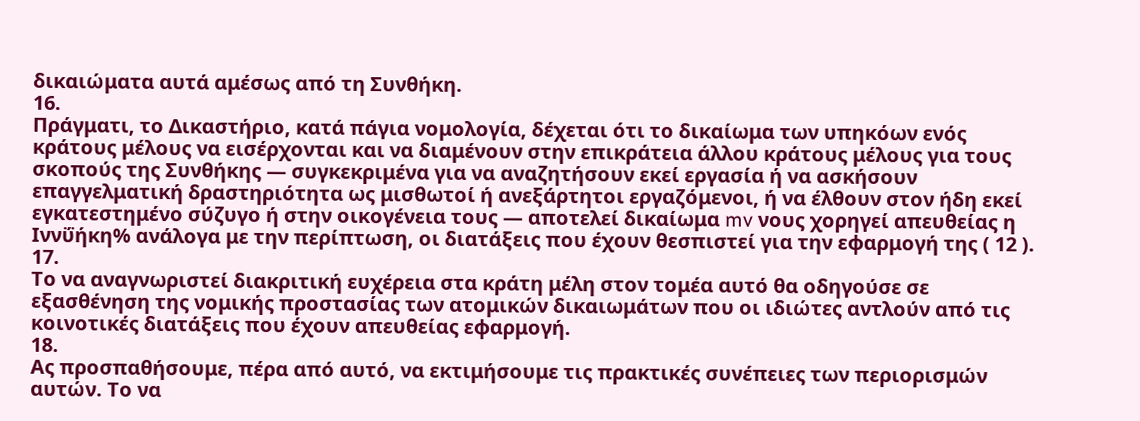δικαιώματα αυτά αμέσως από τη Συνθήκη.
16.
Πράγματι, το Δικαστήριο, κατά πάγια νομολογία, δέχεται ότι το δικαίωμα των υπηκόων ενός κράτους μέλους να εισέρχονται και να διαμένουν στην επικράτεια άλλου κράτους μέλους για τους σκοπούς της Συνθήκης — συγκεκριμένα για να αναζητήσουν εκεί εργασία ή να ασκήσουν επαγγελματική δραστηριότητα ως μισθωτοί ή ανεξάρτητοι εργαζόμενοι, ή να έλθουν στον ήδη εκεί εγκατεστημένο σύζυγο ή στην οικογένεια τους — αποτελεί δικαίωμα mv νους χορηγεί απευθείας η Ιννΰήκη% ανάλογα με την περίπτωση, οι διατάξεις που έχουν θεσπιστεί για την εφαρμογή της ( 12 ).
17.
Το να αναγνωριστεί διακριτική ευχέρεια στα κράτη μέλη στον τομέα αυτό θα οδηγούσε σε εξασθένηση της νομικής προστασίας των ατομικών δικαιωμάτων που οι ιδιώτες αντλούν από τις κοινοτικές διατάξεις που έχουν απευθείας εφαρμογή.
18.
Ας προσπαθήσουμε, πέρα από αυτό, να εκτιμήσουμε τις πρακτικές συνέπειες των περιορισμών αυτών. Το να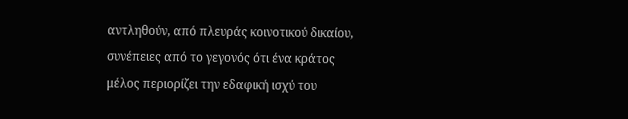αντληθούν, από πλευράς κοινοτικού δικαίου, συνέπειες από το γεγονός ότι ένα κράτος μέλος περιορίζει την εδαφική ισχύ του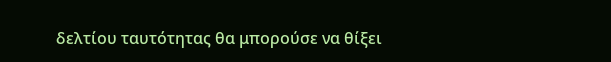δελτίου ταυτότητας θα μπορούσε να θίξει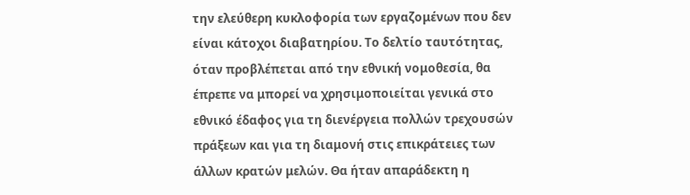την ελεύθερη κυκλοφορία των εργαζομένων που δεν είναι κάτοχοι διαβατηρίου. Το δελτίο ταυτότητας, όταν προβλέπεται από την εθνική νομοθεσία, θα έπρεπε να μπορεί να χρησιμοποιείται γενικά στο εθνικό έδαφος για τη διενέργεια πολλών τρεχουσών πράξεων και για τη διαμονή στις επικράτειες των άλλων κρατών μελών. Θα ήταν απαράδεκτη η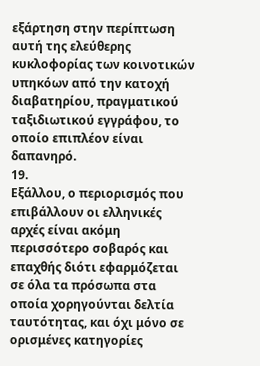εξάρτηση στην περίπτωση αυτή της ελεύθερης κυκλοφορίας των κοινοτικών υπηκόων από την κατοχή διαβατηρίου, πραγματικού ταξιδιωτικού εγγράφου, το οποίο επιπλέον είναι δαπανηρό.
19.
Εξάλλου, ο περιορισμός που επιβάλλουν οι ελληνικές αρχές είναι ακόμη περισσότερο σοβαρός και επαχθής διότι εφαρμόζεται σε όλα τα πρόσωπα στα οποία χορηγούνται δελτία ταυτότητας, και όχι μόνο σε ορισμένες κατηγορίες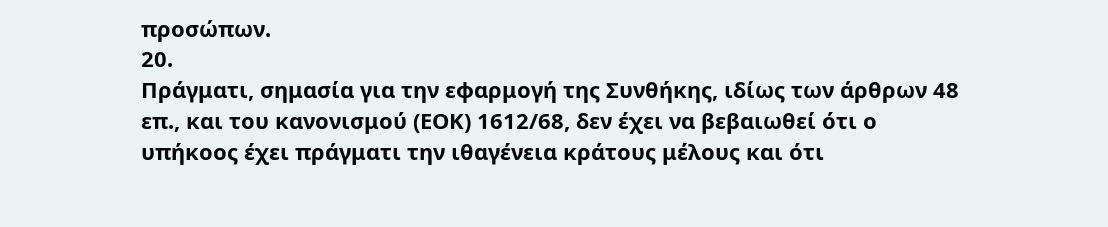προσώπων.
20.
Πράγματι, σημασία για την εφαρμογή της Συνθήκης, ιδίως των άρθρων 48 επ., και του κανονισμού (ΕΟΚ) 1612/68, δεν έχει να βεβαιωθεί ότι ο υπήκοος έχει πράγματι την ιθαγένεια κράτους μέλους και ότι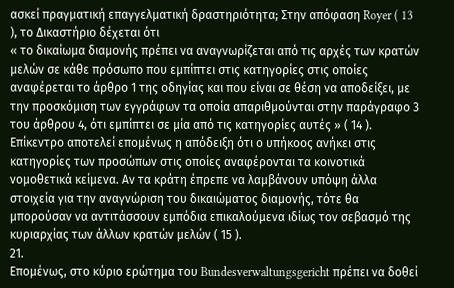ασκεί πραγματική επαγγελματική δραστηριότητα; Στην απόφαση Royer ( 13 ), το Δικαστήριο δέχεται ότι
« το δικαίωμα διαμονής πρέπει να αναγνωρίζεται από τις αρχές των κρατών μελών σε κάθε πρόσωπο που εμπίπτει στις κατηγορίες στις οποίες αναφέρεται το άρθρο 1 της οδηγίας και που είναι σε θέση να αποδείξει, με την προσκόμιση των εγγράφων τα οποία απαριθμούνται στην παράγραφο 3 του άρθρου 4, ότι εμπίπτει σε μία από τις κατηγορίες αυτές » ( 14 ).
Επίκεντρο αποτελεί επομένως η απόδειξη ότι ο υπήκοος ανήκει στις κατηγορίες των προσώπων στις οποίες αναφέρονται τα κοινοτικά νομοθετικά κείμενα. Αν τα κράτη έπρεπε να λαμβάνουν υπόψη άλλα στοιχεία για την αναγνώριση του δικαιώματος διαμονής, τότε θα μπορούσαν να αντιτάσσουν εμπόδια επικαλούμενα ιδίως τον σεβασμό της κυριαρχίας των άλλων κρατών μελών ( 15 ).
21.
Επομένως, στο κύριο ερώτημα του Bundesverwaltungsgericht πρέπει να δοθεί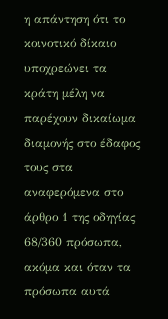η απάντηση ότι το κοινοτικό δίκαιο υποχρεώνει τα κράτη μέλη να παρέχουν δικαίωμα διαμονής στο έδαφος τους στα αναφερόμενα στο άρθρο 1 της οδηγίας 68/360 πρόσωπα, ακόμα και όταν τα πρόσωπα αυτά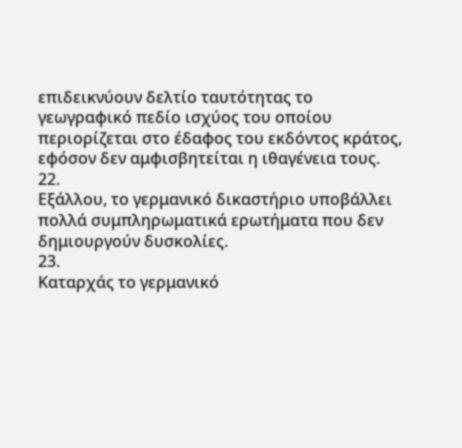επιδεικνύουν δελτίο ταυτότητας το γεωγραφικό πεδίο ισχύος του οποίου περιορίζεται στο έδαφος του εκδόντος κράτος, εφόσον δεν αμφισβητείται η ιθαγένεια τους.
22.
Εξάλλου, το γερμανικό δικαστήριο υποβάλλει πολλά συμπληρωματικά ερωτήματα που δεν δημιουργούν δυσκολίες.
23.
Καταρχάς το γερμανικό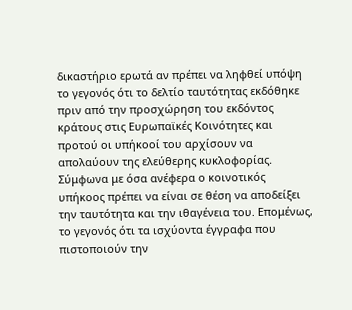δικαστήριο ερωτά αν πρέπει να ληφθεί υπόψη το γεγονός ότι το δελτίο ταυτότητας εκδόθηκε πριν από την προσχώρηση του εκδόντος κράτους στις Ευρωπαϊκές Κοινότητες και προτού οι υπήκοοί του αρχίσουν να απολαύουν της ελεύθερης κυκλοφορίας. Σύμφωνα με όσα ανέφερα ο κοινοτικός υπήκοος πρέπει να είναι σε θέση να αποδείξει την ταυτότητα και την ιθαγένεια του. Επομένως, το γεγονός ότι τα ισχύοντα έγγραφα που πιστοποιούν την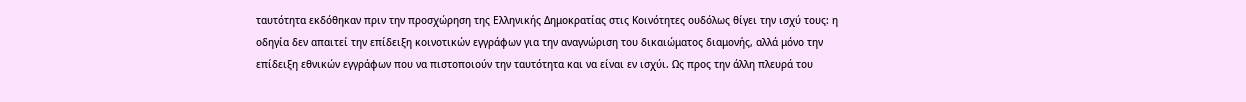ταυτότητα εκδόθηκαν πριν την προσχώρηση της Ελληνικής Δημοκρατίας στις Κοινότητες ουδόλως θίγει την ισχύ τους: η οδηγία δεν απαιτεί την επίδειξη κοινοτικών εγγράφων για την αναγνώριση του δικαιώματος διαμονής, αλλά μόνο την επίδειξη εθνικών εγγράφων που να πιστοποιούν την ταυτότητα και να είναι εν ισχύι. Ως προς την άλλη πλευρά του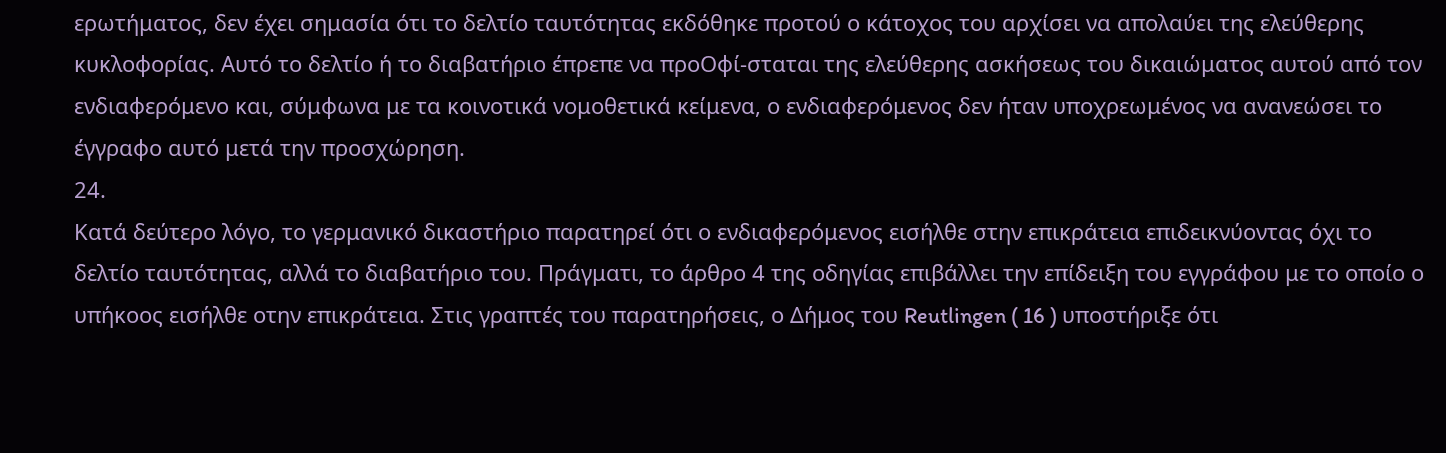ερωτήματος, δεν έχει σημασία ότι το δελτίο ταυτότητας εκδόθηκε προτού ο κάτοχος του αρχίσει να απολαύει της ελεύθερης κυκλοφορίας. Αυτό το δελτίο ή το διαβατήριο έπρεπε να προΟφί-σταται της ελεύθερης ασκήσεως του δικαιώματος αυτού από τον ενδιαφερόμενο και, σύμφωνα με τα κοινοτικά νομοθετικά κείμενα, ο ενδιαφερόμενος δεν ήταν υποχρεωμένος να ανανεώσει το έγγραφο αυτό μετά την προσχώρηση.
24.
Κατά δεύτερο λόγο, το γερμανικό δικαστήριο παρατηρεί ότι ο ενδιαφερόμενος εισήλθε στην επικράτεια επιδεικνύοντας όχι το δελτίο ταυτότητας, αλλά το διαβατήριο του. Πράγματι, το άρθρο 4 της οδηγίας επιβάλλει την επίδειξη του εγγράφου με το οποίο ο υπήκοος εισήλθε οτην επικράτεια. Στις γραπτές του παρατηρήσεις, ο Δήμος του Reutlingen ( 16 ) υποστήριξε ότι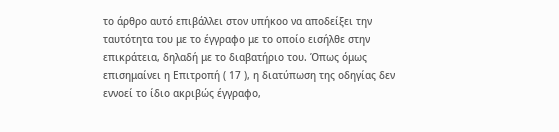το άρθρο αυτό επιβάλλει στον υπήκοο να αποδείξει την ταυτότητα του με το έγγραφο με το οποίο εισήλθε στην επικράτεια, δηλαδή με το διαβατήριο του. Όπως όμως επισημαίνει η Επιτροπή ( 17 ), η διατύπωση της οδηγίας δεν εννοεί το ίδιο ακριβώς έγγραφο,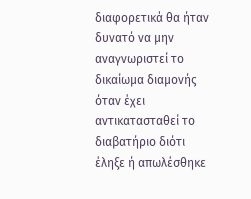διαφορετικά θα ήταν δυνατό να μην αναγνωριστεί το δικαίωμα διαμονής όταν έχει αντικατασταθεί το διαβατήριο διότι έληξε ή απωλέσθηκε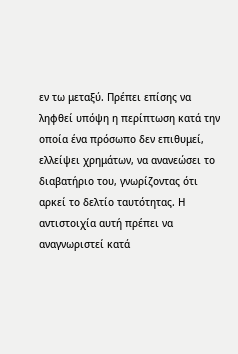εν τω μεταξύ. Πρέπει επίσης να ληφθεί υπόψη η περίπτωση κατά την οποία ένα πρόσωπο δεν επιθυμεί, ελλείψει χρημάτων, να ανανεώσει το διαβατήριο του, γνωρίζοντας ότι αρκεί το δελτίο ταυτότητας. Η αντιστοιχία αυτή πρέπει να αναγνωριστεί κατά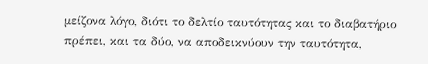μείζονα λόγο, διότι το δελτίο ταυτότητας και το διαβατήριο πρέπει, και τα δύο, να αποδεικνύουν την ταυτότητα,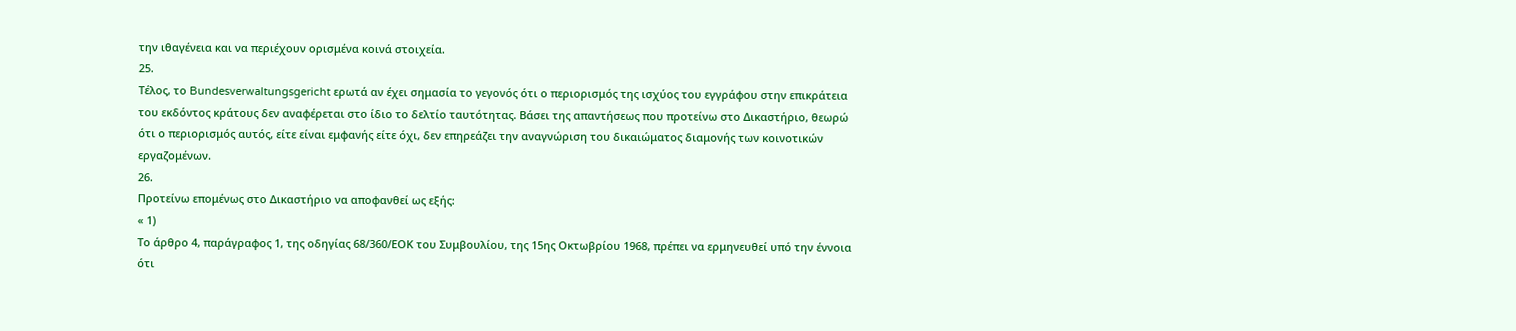την ιθαγένεια και να περιέχουν ορισμένα κοινά στοιχεία.
25.
Τέλος, το Bundesverwaltungsgericht ερωτά αν έχει σημασία το γεγονός ότι ο περιορισμός της ισχύος του εγγράφου στην επικράτεια του εκδόντος κράτους δεν αναφέρεται στο ίδιο το δελτίο ταυτότητας. Βάσει της απαντήσεως που προτείνω στο Δικαστήριο, θεωρώ ότι ο περιορισμός αυτός, είτε είναι εμφανής είτε όχι, δεν επηρεάζει την αναγνώριση του δικαιώματος διαμονής των κοινοτικών εργαζομένων.
26.
Προτείνω επομένως στο Δικαστήριο να αποφανθεί ως εξής:
« 1)
Το άρθρο 4, παράγραφος 1, της οδηγίας 68/360/ΕΟΚ του Συμβουλίου, της 15ης Οκτωβρίου 1968, πρέπει να ερμηνευθεί υπό την έννοια ότι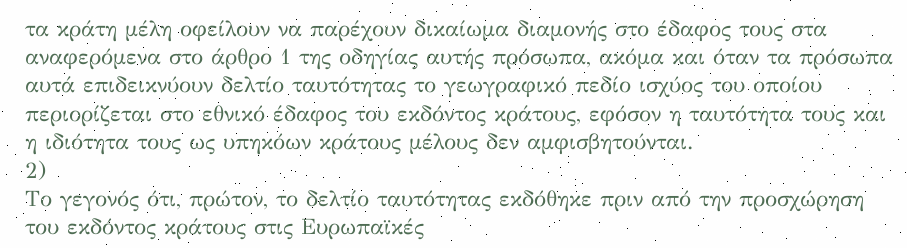τα κράτη μέλη οφείλουν να παρέχουν δικαίωμα διαμονής στο έδαφος τους στα αναφερόμενα στο άρθρο 1 της οδηγίας αυτής πρόσωπα, ακόμα και όταν τα πρόσωπα αυτά επιδεικνύουν δελτίο ταυτότητας το γεωγραφικό πεδίο ισχύος του οποίου περιορίζεται στο εθνικό έδαφος του εκδόντος κράτους, εφόσον η ταυτότητα τους και η ιδιότητα τους ως υπηκόων κράτους μέλους δεν αμφισβητούνται.
2)
Το γεγονός ότι, πρώτον, το δελτίο ταυτότητας εκδόθηκε πριν από την προσχώρηση του εκδόντος κράτους στις Ευρωπαϊκές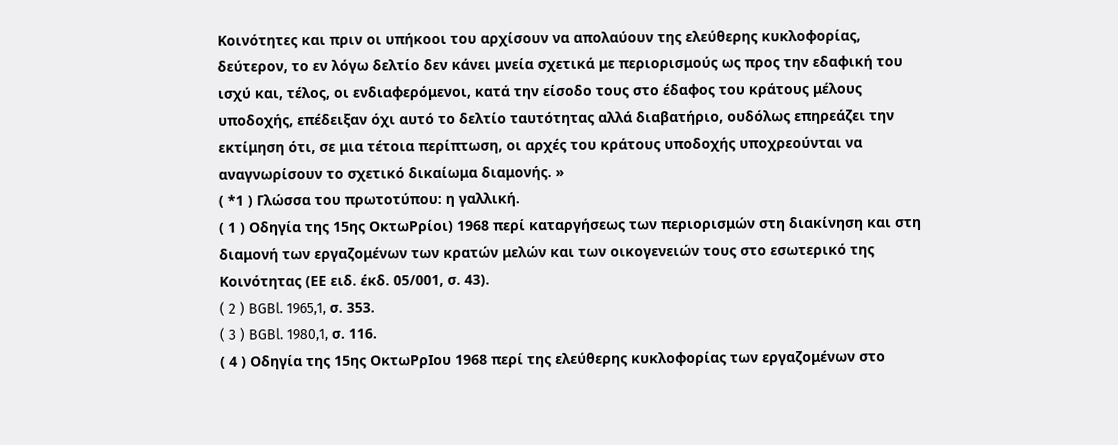Κοινότητες και πριν οι υπήκοοι του αρχίσουν να απολαύουν της ελεύθερης κυκλοφορίας, δεύτερον, το εν λόγω δελτίο δεν κάνει μνεία σχετικά με περιορισμούς ως προς την εδαφική του ισχύ και, τέλος, οι ενδιαφερόμενοι, κατά την είσοδο τους στο έδαφος του κράτους μέλους υποδοχής, επέδειξαν όχι αυτό το δελτίο ταυτότητας αλλά διαβατήριο, ουδόλως επηρεάζει την εκτίμηση ότι, σε μια τέτοια περίπτωση, οι αρχές του κράτους υποδοχής υποχρεούνται να αναγνωρίσουν το σχετικό δικαίωμα διαμονής. »
( *1 ) Γλώσσα του πρωτοτύπου: η γαλλική.
( 1 ) Οδηγία της 15ης ΟκτωΡρίοι) 1968 περί καταργήσεως των περιορισμών στη διακίνηση και στη διαμονή των εργαζομένων των κρατών μελών και των οικογενειών τους στο εσωτερικό της Κοινότητας (ΕΕ ειδ. έκδ. 05/001, σ. 43).
( 2 ) BGBl. 1965,1, σ. 353.
( 3 ) BGBl. 1980,1, σ. 116.
( 4 ) Οδηγία της 15ης ΟκτωΡρΙου 1968 περί της ελεύθερης κυκλοφορίας των εργαζομένων στο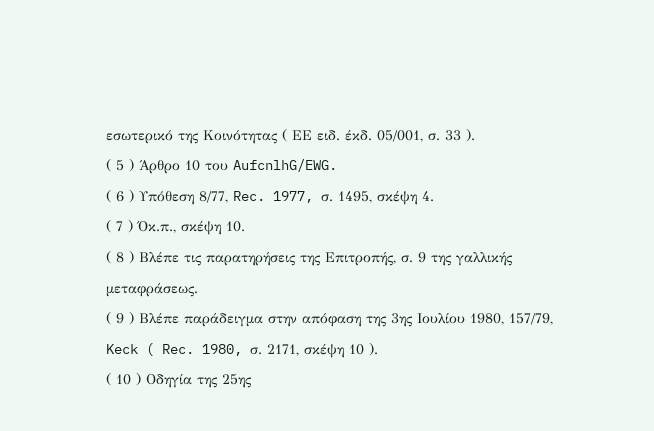εσωτερικό της Κοινότητας ( ΕΕ ειδ. έκδ. 05/001, σ. 33 ).
( 5 ) Άρθρο 10 του AufcnlhG/EWG.
( 6 ) Υπόθεση 8/77, Rec. 1977, σ. 1495, σκέψη 4.
( 7 ) Όκ.π., σκέψη 10.
( 8 ) Βλέπε τις παρατηρήσεις της Επιτροπής, σ. 9 της γαλλικής μεταφράσεως.
( 9 ) Βλέπε παράδειγμα στην απόφαση της 3ης Ιουλίου 1980, 157/79, Keck ( Rec. 1980, σ. 2171, σκέψη 10 ).
( 10 ) Οδηγία της 25ης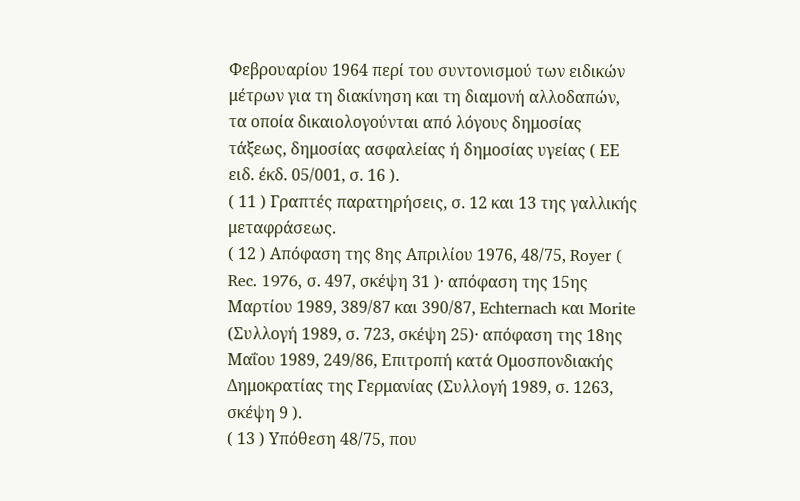Φεβρουαρίου 1964 περί του συντονισμού των ειδικών μέτρων για τη διακίνηση και τη διαμονή αλλοδαπών, τα οποία δικαιολογούνται από λόγους δημοσίας τάξεως, δημοσίας ασφαλείας ή δημοσίας υγείας ( ΕΕ ειδ. έκδ. 05/001, σ. 16 ).
( 11 ) Γραπτές παρατηρήσεις, σ. 12 και 13 της γαλλικής μεταφράσεως.
( 12 ) Απόφαση της 8ης Απριλίου 1976, 48/75, Royer ( Rec. 1976, σ. 497, σκέψη 31 )· απόφαση της 15ης Μαρτίου 1989, 389/87 και 390/87, Echternach και Morite (Συλλογή 1989, σ. 723, σκέψη 25)· απόφαση της 18ης Μαΐου 1989, 249/86, Επιτροπή κατά Ομοσπονδιακής Δημοκρατίας της Γερμανίας (Συλλογή 1989, σ. 1263, σκέψη 9 ).
( 13 ) Υπόθεση 48/75, που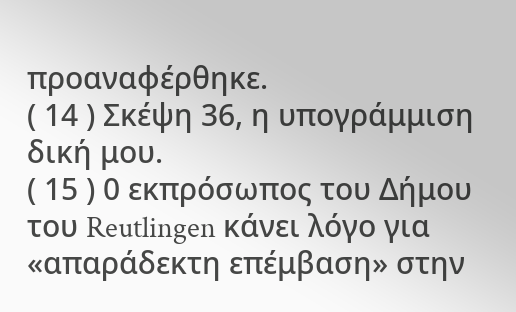προαναφέρθηκε.
( 14 ) Σκέψη 36, η υπογράμμιση δική μου.
( 15 ) 0 εκπρόσωπος του Δήμου του Reutlingen κάνει λόγο για «απαράδεκτη επέμβαση» στην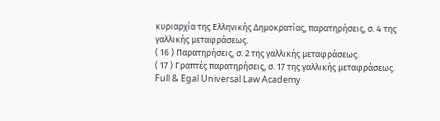κυριαρχία της Ελληνικής Δημοκρατίας, παρατηρήσεις, σ. 4 της γαλλικής μεταφράσεως.
( 16 ) Παρατηρήσεις, σ. 2 της γαλλικής μεταφράσεως.
( 17 ) Γραπτές παρατηρήσεις, σ. 17 της γαλλικής μεταφράσεως.
Full & Egal Universal Law Academy